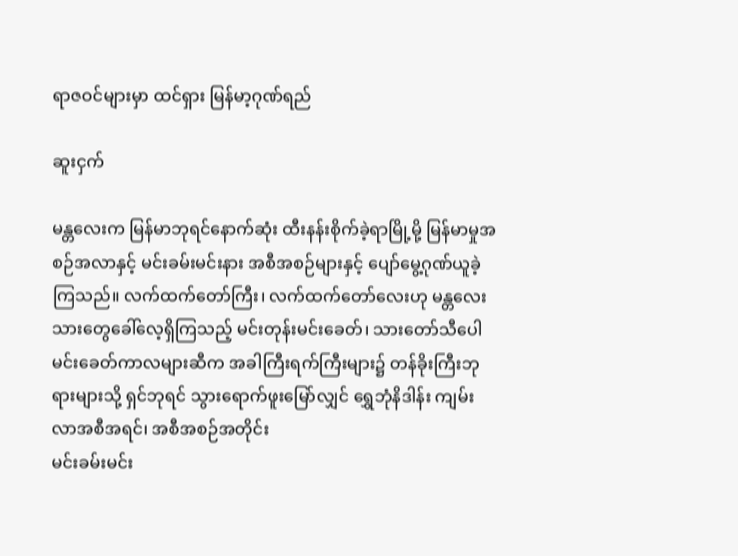ရာဇဝင်များမှာ ထင်ရှား မြန်မာ့ဂုဏ်ရည်

ဆူးငှက်

မန္တလေးက မြန်မာဘုရင်နောက်ဆုံး ထီးနန်းစိုက်ခဲ့ရာမြို့မို့ မြန်မာမှုအစဉ်အလာနှင့် မင်းခမ်းမင်းနား အစီအစဉ်များနှင့် ပျော်မွေ့ဂုဏ်ယူခဲ့ကြသည်။ လက်ထက်တော်ကြီး၊ လက်ထက်တော်လေးဟု မန္တလေးသားတွေခေါ်လေ့ရှိကြသည့် မင်းတုန်းမင်းခေတ်၊ သားတော်သီပေါမင်းခေတ်ကာလများဆီက အခါကြီးရက်ကြီးများ၌ တန်ခိုးကြီးဘုရားများသို့ ရှင်ဘုရင် သွားရောက်ဖူးမြော်လျှင် ရွှေဘုံနိဒါန်း ကျမ်းလာအစီအရင်၊ အစီအစဉ်အတိုင်း
မင်းခမ်းမင်း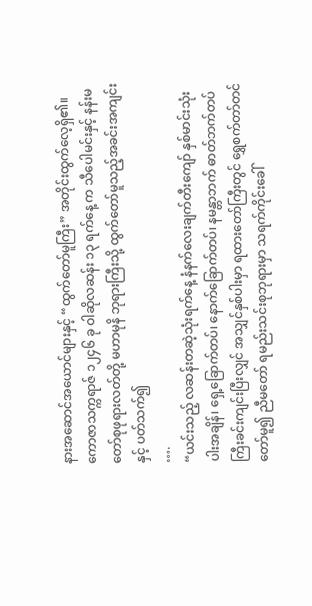နားအဆောင်အယောင်များနှင့် “ထွက်တော်မူကြီး” အတိုင်းထွက်လေ့ရှိ၏။
ကောဇာသက္ကရာဇ် ၁၂၄၆ ခု ဝါဆိုလဆန်း ၁၃ ရက်နေ့ က သီပေါမင်းနှင့် နန်းမတော်စုဖုရားလတ်တို့ မဟာမုနိ ဘုရားကြီးသို့ ထွက်တော်မူသည့်အခင်းအကျင်းနှင့် ပတ်သက်၍
….
“ယင်းသည့် လဆန်းတဆဲ့သုံးရက်နေ့ နံနက်လေးချက်တီးကျော် နှစ်မာင်းသုံးပါးအချိန်၊ ရှေ့ခြောက်တပ်၊ နောက်ခြောက်တပ်၊ နမန္တာဘက် ဓာတ်ဘက်တပ်ကြီးခင်းကျင်းပြီးလျှင် အသျှင်နှစ်ပါးမှာ ရထားတော်ကြီးတွင် ရွှေစက်တာ်တင်တော်မူ၍ ညီမတော် ရမည်းသင်းစုဘုရားမှာ သရက်ကိုင်းခေါ်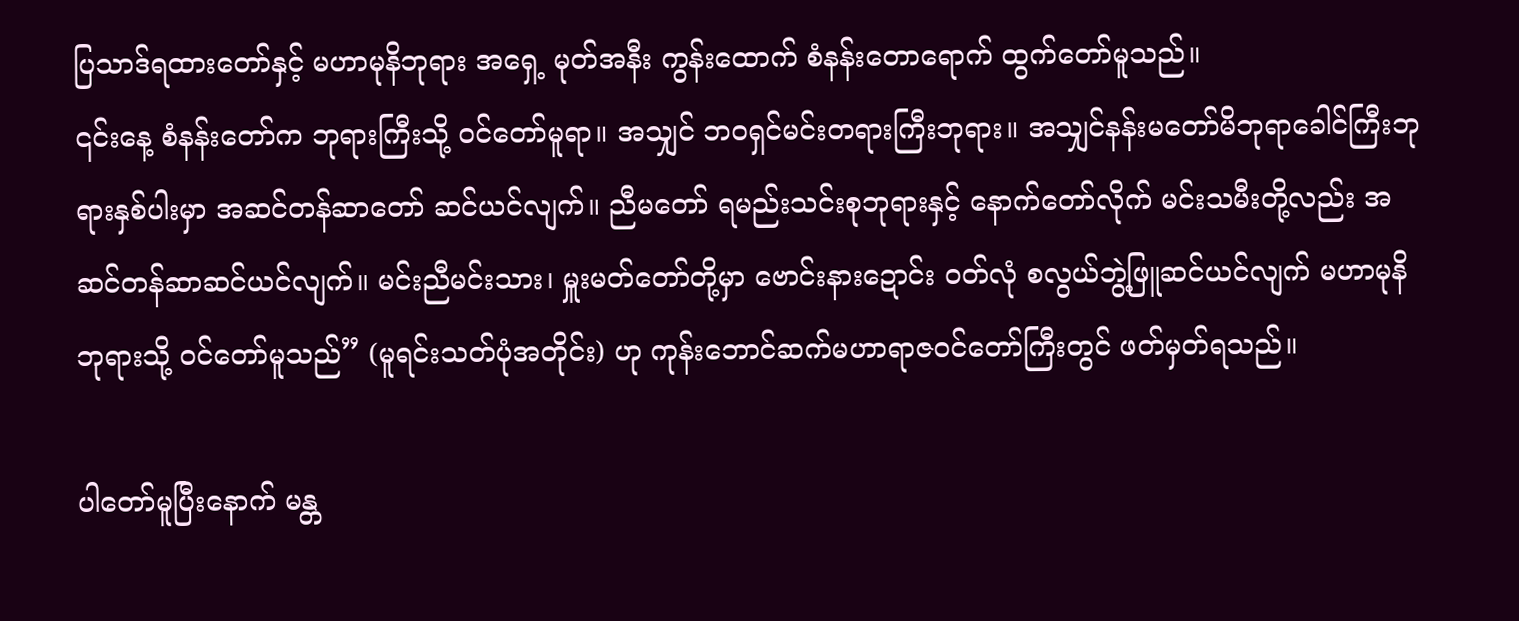ပြသာဒ်ရထားတော်နှင့် မဟာမုနိဘုရား အရှေ့ မုတ်အနီး ကွန်းထောက် စံနန်းတောရောက် ထွက်တော်မူသည်။
၎င်းနေ့ စံနန်းတော်က ဘုရားကြီးသို့ ဝင်တော်မူရာ။ အသျှင် ဘဝရှင်မင်းတရားကြီးဘုရား။ အသျှင်နန်းမတော်မိဘုရာခေါင်ကြီးဘုရားနှစ်ပါးမှာ အဆင်တန်ဆာတော် ဆင်ယင်လျက်။ ညီမတော် ရမည်းသင်းစုဘုရားနှင့် နောက်တော်လိုက် မင်းသမီးတို့လည်း အဆင်တန်ဆာဆင်ယင်လျက်။ မင်းညီမင်းသား၊ မှူးမတ်တော်တို့မှာ ဗောင်းနားဍောင်း ဝတ်လုံ စလွယ်ဘွဲ့ဖြူဆင်ယင်လျက် မဟာမုနိဘုရားသို့ ဝင်တော်မူသည်” (မူရင်းသတ်ပုံအတိုင်း) ဟု ကုန်းဘောင်ဆက်မဟာရာဇဝင်တော်ကြီးတွင် ဖတ်မှတ်ရသည်။

ပါတော်မူပြီးနောက် မန္တ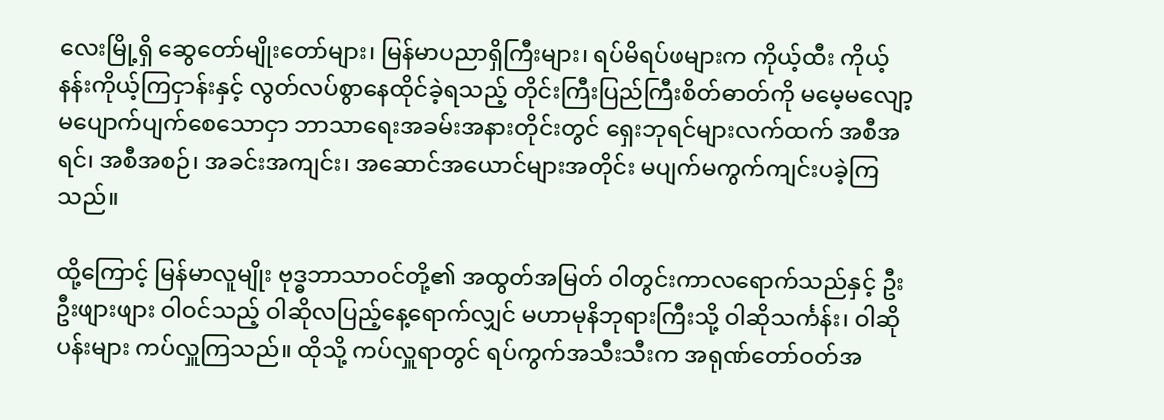လေးမြို့ရှိ ဆွေတော်မျိုးတော်များ၊ မြန်မာပညာရှိကြီးများ၊ ရပ်မိရပ်ဖများက ကိုယ့်ထီး ကိုယ့်နန်းကိုယ့်ကြငှာန်းနှင့် လွတ်လပ်စွာနေထိုင်ခဲ့ရသည့် တိုင်းကြီးပြည်ကြီးစိတ်ဓာတ်ကို မမေ့မလျော့ မပျောက်ပျက်စေသောငှာ ဘာသာရေးအခမ်းအနားတိုင်းတွင် ရှေးဘုရင်များလက်ထက် အစီအရင်၊ အစီအစဉ်၊ အခင်းအကျင်း၊ အဆောင်အယောင်များအတိုင်း မပျက်မကွက်ကျင်းပခဲ့ကြသည်။

ထို့ကြောင့် မြန်မာလူမျိုး ဗုဒ္ဓဘာသာဝင်တို့၏ အထွတ်အမြတ် ဝါတွင်းကာလရောက်သည်နှင့် ဦးဦးဖျားဖျား ဝါဝင်သည့် ဝါဆိုလပြည့်နေ့ရောက်လျှင် မဟာမုနိဘုရားကြီးသို့ ဝါဆိုသင်္ကန်း၊ ဝါဆိုပန်းများ ကပ်လှူကြသည်။ ထိုသို့ ကပ်လှူရာတွင် ရပ်ကွက်အသီးသီးက အရုဏ်တော်ဝတ်အ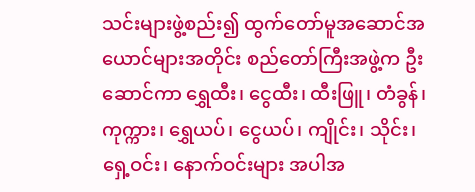သင်းများဖွဲ့စည်း၍ ထွက်တော်မူအဆောင်အယောင်များအတိုင်း စည်တော်ကြီးအဖွဲ့က ဦးဆောင်ကာ ရွှေထီး၊ ငွေထီး၊ ထီးဖြူ၊ တံခွန်၊ ကုက္ကား၊ ရွှေယပ်၊ ငွေယပ်၊ ကျိုင်း၊ သိုင်း၊ ရှေ့ဝင်း၊ နောက်ဝင်းများ အပါအ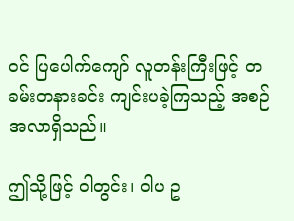ဝင် ပြပေါက်ကျော် လူတန်းကြီးဖြင့် တခမ်းတနားခင်း ကျင်းပခဲ့ကြသည့် အစဉ်အလာရှိသည်။

ဤသို့ဖြင့် ဝါတွင်း၊ ဝါပ ဥ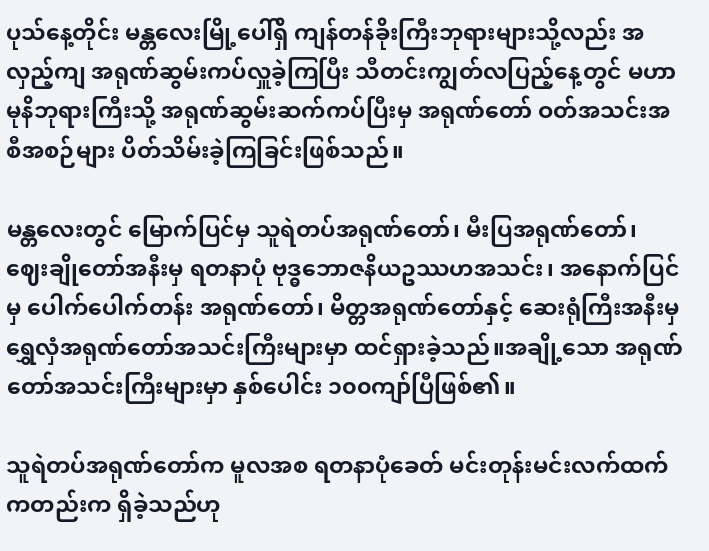ပုသ်နေ့တိုင်း မန္တလေးမြို့ပေါ်ရှိ ကျန်တန်ခိုးကြီးဘုရားများသို့လည်း အလှည့်ကျ အရုဏ်ဆွမ်းကပ်လှူခဲ့ကြပြီး သီတင်းကျွတ်လပြည့်နေ့တွင် မဟာမုနိဘုရားကြီးသို့ အရုဏ်ဆွမ်းဆက်ကပ်ပြီးမှ အရုဏ်တော် ဝတ်အသင်းအစီအစဉ်များ ပိတ်သိမ်းခဲ့ကြခြင်းဖြစ်သည်။

မန္တလေးတွင် မြောက်ပြင်မှ သူရဲတပ်အရုဏ်တော်၊ မီးပြအရုဏ်တော်၊ ဈေးချိုတော်အနီးမှ ရတနာပုံ ဗုဒ္ဓဘောဇနိယဥဿဟအသင်း၊ အနောက်ပြင်မှ ပေါက်ပေါက်တန်း အရုဏ်တော်၊ မိတ္တအရုဏ်တော်နှင့် ဆေးရုံကြီးအနီးမှ ရွှေလှံအရုဏ်တော်အသင်းကြီးများမှာ ထင်ရှားခဲ့သည်။အချို့သော အရုဏ်တော်အသင်းကြီးများမှာ နှစ်ပေါင်း ၁၀၀ကျာ်ပြီဖြစ်၏။

သူရဲတပ်အရုဏ်တော်က မူလအစ ရတနာပုံခေတ် မင်းတုန်းမင်းလက်ထက် ကတည်းက ရှိခဲ့သည်ဟု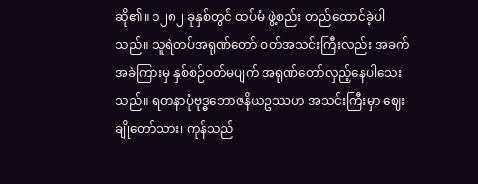ဆို၏။ ၁၂၈၂ ခုနှစ်တွင် ထပ်မံ ဖွဲ့စည်း တည်ထောင်ခဲ့ပါသည်။ သူရဲတပ်အရုဏ်တော် ဝတ်အသင်းကြီးလည်း အခက်အခဲကြားမှ နှစ်စဉ်ဝတ်မပျက် အရုဏ်တော်လှည့်နေပါသေးသည်။ ရတနာပုံဗုဒ္ဓဘောဇနိယဥဿဟ အသင်းကြီးမှာ ဈေးချိုတော်သား၊ ကုန်သည်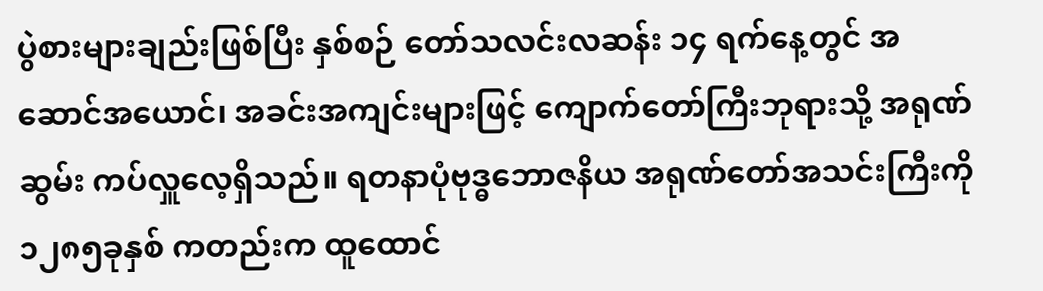ပွဲစားများချည်းဖြစ်ပြီး နှစ်စဉ် တော်သလင်းလဆန်း ၁၄ ရက်နေ့တွင် အဆောင်အယောင်၊ အခင်းအကျင်းများဖြင့် ကျောက်တော်ကြီးဘုရားသို့ အရုဏ်ဆွမ်း ကပ်လှူလေ့ရှိသည်။ ရတနာပုံဗုဒ္ဓဘောဇနိယ အရုဏ်တော်အသင်းကြီးကို ၁၂၈၅ခုနှစ် ကတည်းက ထူထောင်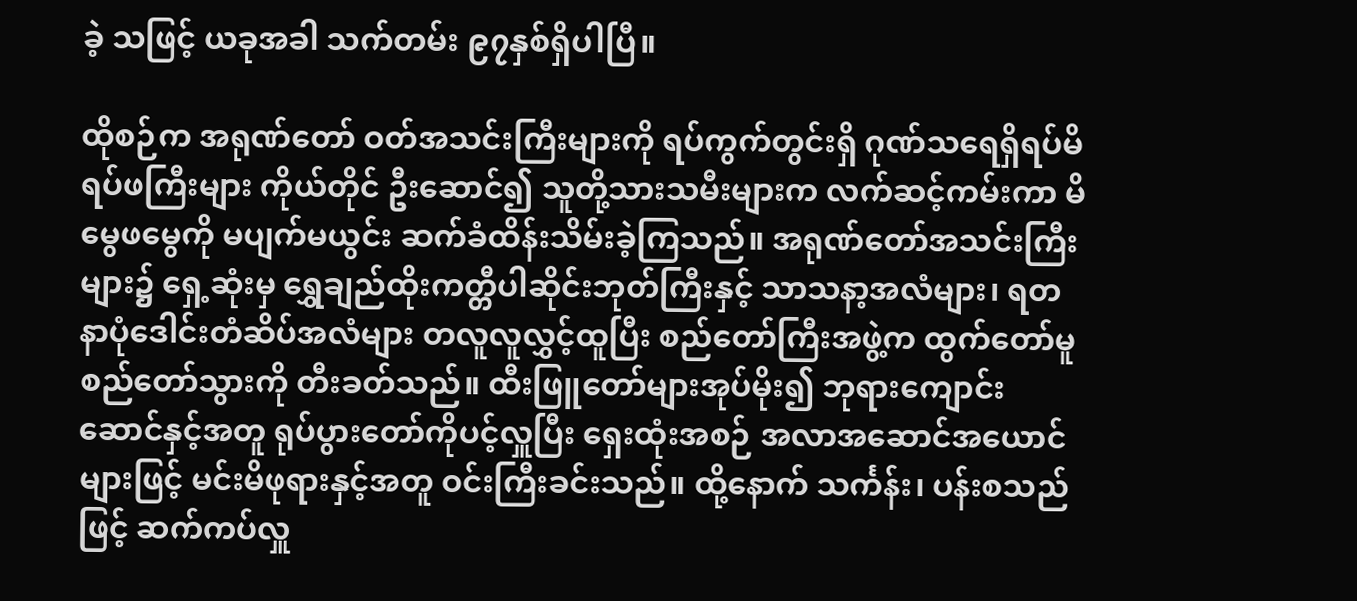ခဲ့ သဖြင့် ယခုအခါ သက်တမ်း ၉၇နှစ်ရှိပါပြီ။

ထိုစဉ်က အရုဏ်တော် ဝတ်အသင်းကြီးများကို ရပ်ကွက်တွင်းရှိ ဂုဏ်သရေရှိရပ်မိရပ်ဖကြီးများ ကိုယ်တိုင် ဦးဆောင်၍ သူတို့သားသမီးများက လက်ဆင့်ကမ်းကာ မိမွေဖမွေကို မပျက်မယွင်း ဆက်ခံထိန်းသိမ်းခဲ့ကြသည်။ အရုဏ်တော်အသင်းကြီးများ၌ ရှေ့ဆုံးမှ ရွှေချည်ထိုးကတ္တီပါဆိုင်းဘုတ်ကြီးနှင့် သာသနာ့အလံများ၊ ရတနာပုံဒေါင်းတံဆိပ်အလံများ တလူလူလွှင့်ထူပြီး စည်တော်ကြီးအဖွဲ့က ထွက်တော်မူစည်တော်သွားကို တီးခတ်သည်။ ထီးဖြူတော်များအုပ်မိုး၍ ဘုရားကျောင်းဆောင်နှင့်အတူ ရုပ်ပွားတော်ကိုပင့်လှူပြီး ရှေးထုံးအစဉ် အလာအဆောင်အယောင်များဖြင့် မင်းမိဖုရားနှင့်အတူ ဝင်းကြီးခင်းသည်။ ထို့နောက် သင်္ကန်း၊ ပန်းစသည်ဖြင့် ဆက်ကပ်လှူ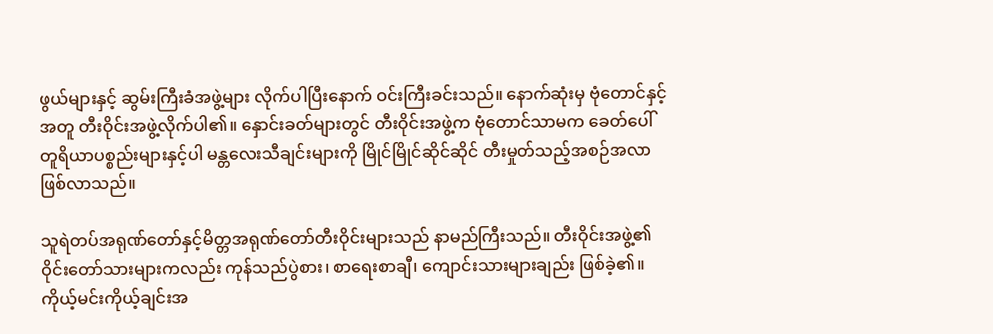ဖွယ်များနှင့် ဆွမ်းကြီးခံအဖွဲ့များ လိုက်ပါပြီးနောက် ဝင်းကြီးခင်းသည်။ နောက်ဆုံးမှ ဗုံတောင်နှင့်အတူ တီးဝိုင်းအဖွဲ့လိုက်ပါ၏။ နှောင်းခတ်များတွင် တီးဝိုင်းအဖွဲ့က ဗုံတောင်သာမက ခေတ်ပေါ် တူရိယာပစ္စည်းများနှင့်ပါ မန္တလေးသီချင်းများကို မြိုင်မြိုင်ဆိုင်ဆိုင် တီးမှုတ်သည့်အစဉ်အလာ ဖြစ်လာသည်။

သူရဲတပ်အရုဏ်တော်နှင့်မိတ္တအရုဏ်တော်တီးဝိုင်းများသည် နာမည်ကြီးသည်။ တီးဝိုင်းအဖွဲ့၏ ဝိုင်းတော်သားများကလည်း ကုန်သည်ပွဲစား၊ စာရေးစာချီ၊ ကျောင်းသားများချည်း ဖြစ်ခဲ့၏။ ကိုယ့်မင်းကိုယ့်ချင်းအ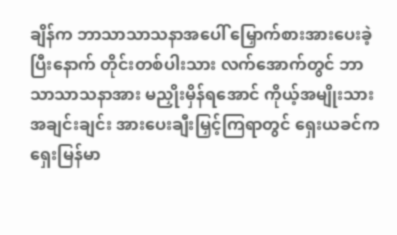ချိန်က ဘာသာသာသနာအပေါ် မြှောက်စားအားပေးခဲ့ပြီးနောက် တိုင်းတစ်ပါးသား လက်အောက်တွင် ဘာသာသာသနာအား မညှိုးမှိန်ရအောင် ကိုယ့်အမျိုးသားအချင်းချင်း အားပေးချီးမြှင့်ကြရာတွင် ရှေးယခင်က ရှေးမြန်မာ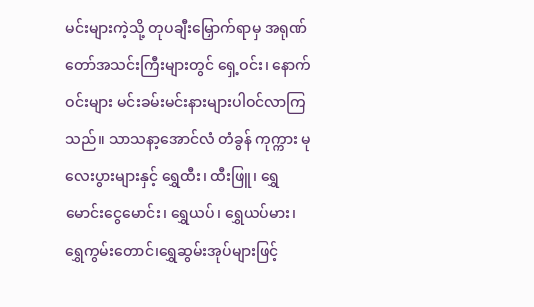မင်းများကဲ့သို့ တုပချီးမြှောက်ရာမှ အရုဏ်တော်အသင်းကြီးများတွင် ရှေ့ဝင်း၊ နောက်ဝင်းများ မင်းခမ်းမင်းနားများပါဝင်လာကြသည်။ သာသနာ့အောင်လံ တံခွန် ကုက္ကား မုလေးပွားများနှင့် ရွှေထီး၊ ထီးဖြူ၊ ရွှေမောင်းငွေမောင်း၊ ရွှေယပ်၊ ရွှေယပ်မား၊ရွှေကွမ်းတောင်၊ရွှေဆွမ်းအုပ်များဖြင့်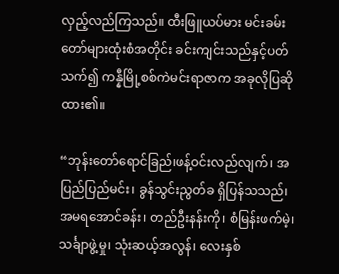လှည့်လည်ကြသည်။ ထီးဖြူယပ်မား မင်းခမ်းတော်များထုံးစံအတိုင်း ခင်းကျင်းသည်နှင့်ပတ်သက်၍ ကန္နီမြို့စစ်ကဲမင်းရာဇာက အခုလိုပြဆိုထား၏။

“ဘုန်းတော်ရောင်ခြည်၊ဖန့်ဝင်းလည်လျက်၊ အပြည်ပြည်မင်း၊ ခွန်သွင်းညွတ်ခ ရှိပြန်သသည်၊
အမရအောင်ခန်း၊ တည်ဦးနန်းကို၊ စံမြန်းဖက်မဲ့၊ သင်္ချာဖွဲ့မှု၊ သုံးဆယ့်အလွန်၊ လေးနှစ်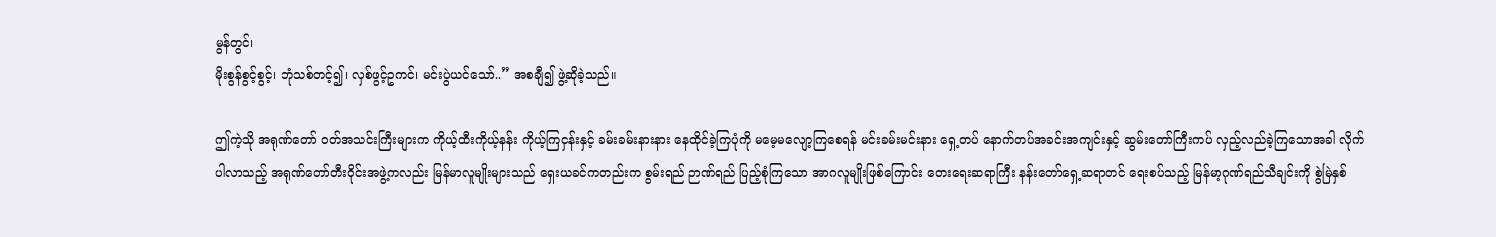မွန်တွင်၊
မိုးစွန်စွင့်စွင့်၊ ဘုံသစ်တင့်၍၊ လှစ်ဖွင့်ဥကင်၊ မင်းပွဲယင်သော်..” အစချီ၍ ဖွဲ့ဆိုခဲ့သည်။

ဤကဲ့သို အရုဏ်တော် ဝတ်အသင်းကြီးများက ကိုယ့်ထီးကိုယ့်နန်း ကိုယ့်ကြငှန်းနှင့် ခမ်းခမ်းနားနား နေထိုင်ခဲ့ကြပုံကို မမေ့မလျော့ကြစေရန် မင်းခမ်းမင်းနား ရှေ့တပ် နောက်တပ်အခင်းအကျင်းနှင့် ဆွမ်းတော်ကြီးကပ် လှည့်လည်ခဲ့ကြသောအခါ လိုက်ပါလာသည့် အရုဏ်တော်တီးဝိုင်းအဖွဲ့ကလည်း မြန်မာလူမျိုးများသည် ရှေးယခင်ကတည်းက စွမ်းရည် ဉာဏ်ရည် ပြည့်စုံကြသော အာဂလူမျိုးဖြစ်ကြောင်း တေးရေးဆရာကြီး နန်းတော်ရှေ့ဆရာတင် ရေးစပ်သည့် မြန်မာ့ဂုဏ်ရည်သီချင်းကို စွဲမြဲနှစ်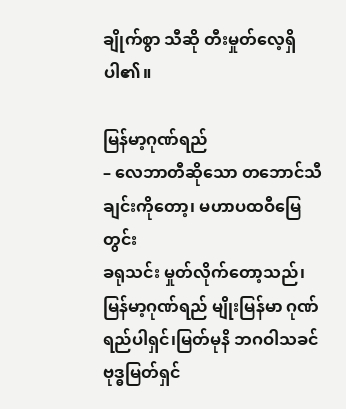ချိုက်စွာ သီဆို တီးမှုတ်လေ့ရှိပါ၏။

မြန်မာ့ဂုဏ်ရည်
– လေဘာတီဆိုသော တဘောင်သီချင်းကိုတော့၊ မဟာပထဝီမြေတွင်း
ခရုသင်း မှုတ်လိုက်တော့သည်၊မြန်မာ့ဂုဏ်ရည် မျိုးမြန်မာ ဂုဏ်ရည်ပါရှင်၊မြတ်မုနိ ဘဂဝါသခင်
ဗုဒ္ဓမြတ်ရှင်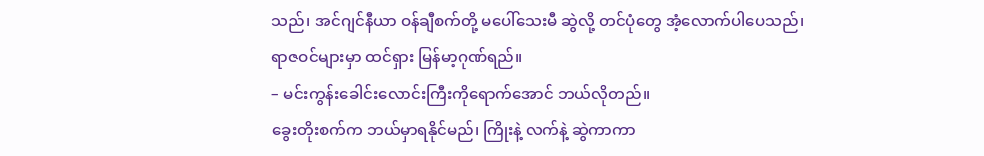သည်၊ အင်ဂျင်နီယာ ဝန်ချီစက်တို့ မပေါ်သေးမီ ဆွဲလို့ တင်ပုံတွေ အံ့လောက်ပါပေသည်၊
ရာဇဝင်များမှာ ထင်ရှား မြန်မာ့ဂုဏ်ရည်။
– မင်းကွန်းခေါင်းလောင်းကြီးကိုရောက်အောင် ဘယ်လိုတည်။
ခွေးတိုးစက်က ဘယ်မှာရနိုင်မည်၊ ကြိုးနဲ့ လက်နဲ့ ဆွဲကာကာ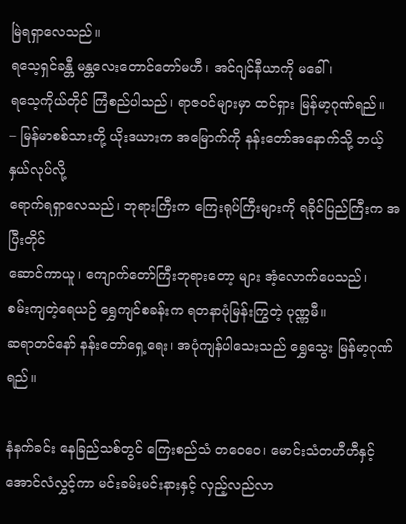မြဲရရှာလေသည်။
ရသေ့ရှင်ခန္တီ မန္တလေးတောင်တော်မဟီ၊ အင်ဂျင်နီယာကို မခေါ်၊
ရသေ့ကိုယ်တိုင် ကြံစည်ပါသည်၊ ရာဇဝင်များမှာ ထင်ရှား မြန်မာ့ဂုဏ်ရည်။
– မြန်မာစစ်သားတို့ ယိုးဒယားက အမြောက်ကို နန်းတော်အနောက်သို့ ဘယ့်နှယ်လုပ်လို့
ရောက်ရရှာလေသည်၊ ဘုရားကြီးက ကြေးရုပ်ကြီးများကို ရခိုင်ပြည်ကြီးက အပြီးတိုင်
ဆောင်ကာယူ၊ ကျောက်တော်ကြီးဘုရားတော့ များ အံ့လောက်ပေသည်၊
စမ်းကျတဲ့ရေယဉ် ရွှေကျင်စခန်းက ရတနာပုံမြန်းကြွတဲ့ ပုဏ္ဏမီ။
ဆရာတင်နော် နန်းတော်ရှေ့ရေး၊ အပုံကျန်ပါသေးသည် ရွှေသွေး မြန်မာ့ဂုဏ်ရည်။

နံနက်ခင်း နေခြည်သစ်တွင် ကြေးစည်သံ တဝေဝေ၊ မောင်းသံတဟီဟီနှင့် အောင်လံလွှင့်ကာ မင်းခမ်းမင်းနားနှင့် လှည့်လည်လာ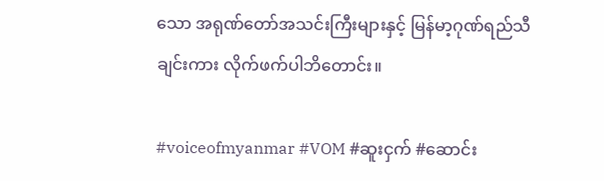သော အရုဏ်တော်အသင်းကြီးများနှင့် မြန်မာ့ဂုဏ်ရည်သီချင်းကား လိုက်ဖက်ပါဘိတောင်း။

#voiceofmyanmar #VOM #ဆူးငှက် #ဆောင်း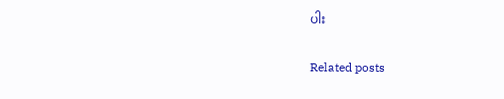ပါး

Related posts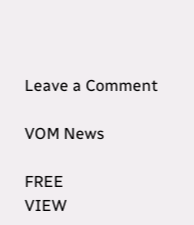Leave a Comment

VOM News

FREE
VIEW